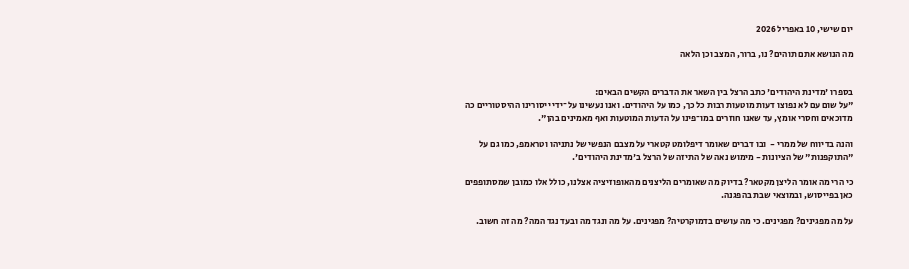יום שישי, 10 באפריל 2026

מה הנושא אתם תוהים? נו, ברור, המצב וכן הלאה


בספרו 'מדינת היהודים' כתב הרצל בין השאר את הדברים הקשים הבאים:
"על שום עם לא נפוצו דעות מוטעות רבות כל כך, כמו על היהודים. ואנו נעשינו על־ידי ייסורינו ההיסטוריים כה מדוכאים וחסרי אומץ, עד שאנו חוזרים במו־פינו על הדעות המוטעות ואף מאמינים בהן".

והנה בדיווח של ממרי -  ובו דברים שאומר דיפלומט קטארי על מצבם הנפשי של נתניהו וטראמפ, כמו גם על "התוקפנות" של הציונות - מימוש נאה של התיזה של הרצל ב'מדינת היהודים'.

כי הרי מה אומר הליצן מקטאר? בדיוק מה שאומרים הליצנים מהאופוזיציה אצלנו, כולל אלו כמובן שמסתופפים כאן בפייסוש, ובמוצאי שבת בהפגנה.

על מה מפגינים? מפגינים. כי מה עושים בדמוקרטיה? מפגינים. על מה ונגד מה ובעד נגד המה? מה זה חשוב.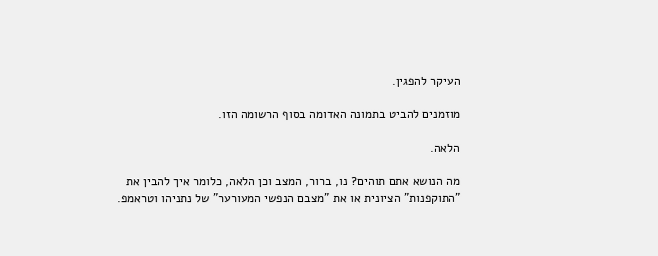העיקר להפגין.

מוזמנים להביט בתמונה האדומה בסוף הרשומה הזו.

הלאה.

מה הנושא אתם תוהים? נו, ברור, המצב וכן הלאה, כלומר איך להבין את "התוקפנות" הציונית או את "מצבם הנפשי המעורער" של נתניהו וטראמפ.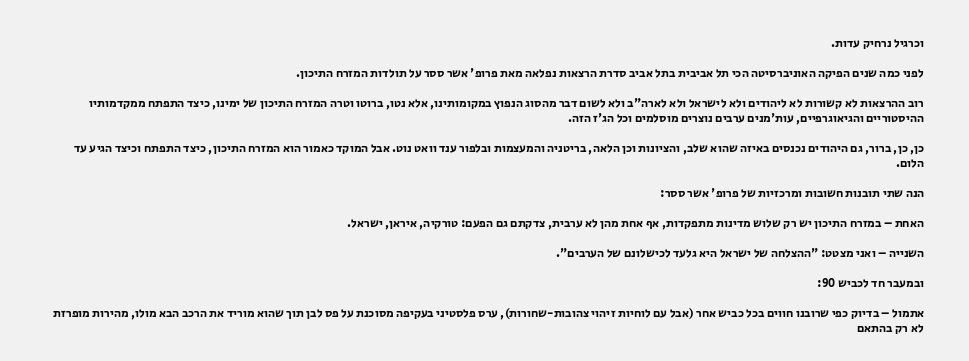וכרגיל נרחיק עדות.

לפני כמה שנים הפיקה האוניברסיטה הכי תל אביבית בתל אביב סדרת הרצאות נפלאה מאת פרופ' אשר ססר על תולדות המזרח התיכון.

רוב ההרצאות לא קשורות לא ליהודים ולא לישראל ולא לארה"ב ולא לשום דבר מהסוג הנפוץ במקומותינו, אלא נטו, ברוטו וטרה המזרח התיכון של ימינו, כיצד התפתח ממקדמותיו ההיסטוריים והגיאוגרפיים, עות'מנים ערבים נוצרים מוסלמים וכל הג'ז הזה.

כן, כן, ברור, גם היהודים נכנסים באיזה שהוא שלב, והציונות וכן הלאה, בריטניה והמעצמות ובלפור ענד וואט נוט. אבל המוקד כאמור הוא המזרח התיכון, כיצד התפתח וכיצד הגיע עד הלום.

הנה שתי תובנות חשובות ומרכזיות של פרופ' אשר ססר:

האחת – במזרח התיכון יש רק שלוש מדינות מתפקדות, אף אחת מהן לא ערבית, צדקתם גם הפעם: טורקיה, איראן, ישראל.

השנייה – ואני מצטט: "ההצלחה של ישראל היא גלעד לכישלונם של הערבים".

ובמעבר חד לכביש 90:

אתמול – בדיוק כפי שרובנו חווים בכל כביש אחר (אבל עם לוחיות זיהוי צהובות-שחורות), ערס פלסטיני בעקיפה מסוכנת על פס לבן תוך שהוא מוריד את הרכב הבא מולו, מהירות מופרזת לא רק בהתאם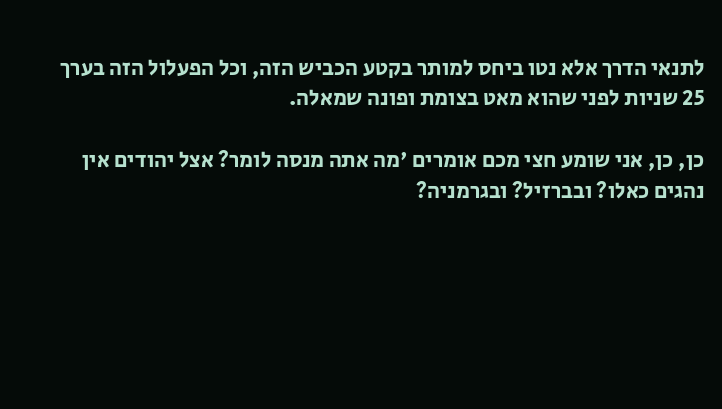לתנאי הדרך אלא נטו ביחס למותר בקטע הכביש הזה, וכל הפעלול הזה בערך 25 שניות לפני שהוא מאט בצומת ופונה שמאלה.

כן, כן, אני שומע חצי מכם אומרים 'מה אתה מנסה לומר? אצל יהודים אין נהגים כאלו? ובברזיל? ובגרמניה?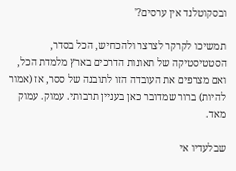ובסקוטלנד אין ערסים?'

תמשיכו לקרקר לצרצר ולהכחיש, הכל בסדר, הסטטיסטיקה של תאונות הדרכים בארץ מלמדת הכל, ואם מצרפים את העובדה הזו לתובנה של ססר, אז (אמור להיות) ברור שמדובר כאן בעניין תרבותי. עמוק. עמוק מאד.

שבלעדיו אי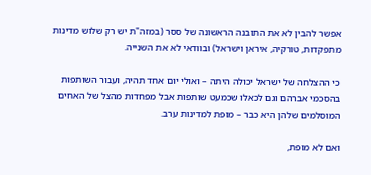אפשר להבין לא את התובנה הראשונה של ססר (במזה"ת יש רק שלוש מדינות מתפקדות, טורקיה, איראן וישראל) ובוודאי לא את השנייה.

כי ההצלחה של ישראל יכולה היתה – ואולי יום אחד תהיה, ועבור השותפות בהסכמי אברהם וגם לכאלו שכמעט שותפות אבל מפחדות מהצל של האחים המוסלמים שלהן היא כבר – מופת למדינות ערב.

ואם לא מופת,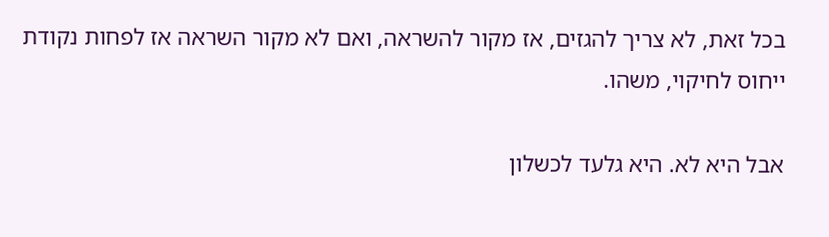בכל זאת, לא צריך להגזים, אז מקור להשראה, ואם לא מקור השראה אז לפחות נקודת ייחוס לחיקוי, משהו.

אבל היא לא. היא גלעד לכשלון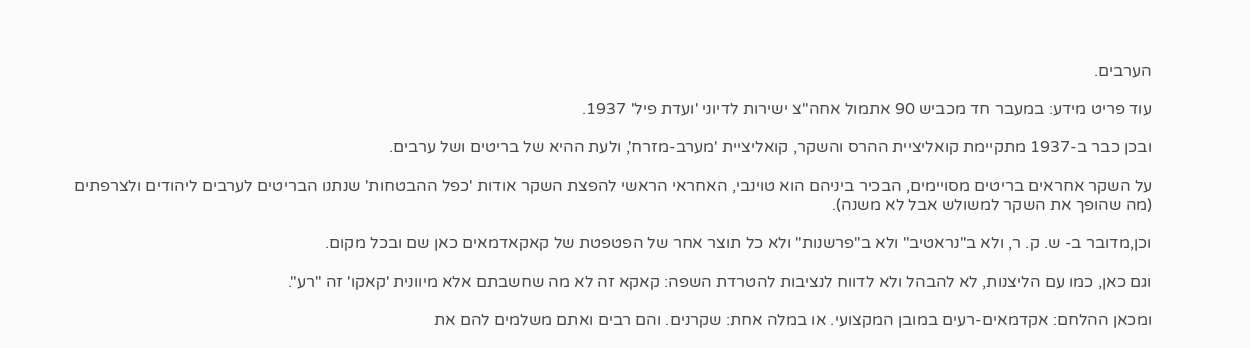הערבים.

עוד פריט מידע: במעבר חד מכביש 90 אתמול אחה"צ ישירות לדיוני 'ועדת פיל' 1937.

ובכן כבר ב-1937 מתקיימת קואליציית ההרס והשקר, קואליציית 'מערב-מזרח', ולעת ההיא של בריטים ושל ערבים.

על השקר אחראים בריטים מסויימים, הבכיר ביניהם הוא טוינבי, האחראי הראשי להפצת השקר אודות 'כפל ההבטחות' שנתנו הבריטים לערבים ליהודים ולצרפתים (מה שהופך את השקר למשולש אבל לא משנה).

וכן,מדובר ב- ש. ק. ר, ולא ב"נראטיב" ולא ב"פרשנות" ולא כל תוצר אחר של הפטפטת של קאקאדמאים כאן שם ובכל מקום.

וגם כאן, כמו עם הליצנות, לא להבהל ולא לדווח לנציבות להטרדת השפה: קאקא זה לא מה שחשבתם אלא מיוונית 'קאקו' זה "רע".

ומכאן ההלחם: אקדמאים-רעים במובן המקצועי. או במלה אחת: שקרנים. והם רבים ואתם משלמים להם את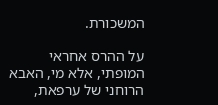המשכורת.

על ההרס אחראי המופתי, אלא מי, האבא הרוחני של ערפאת,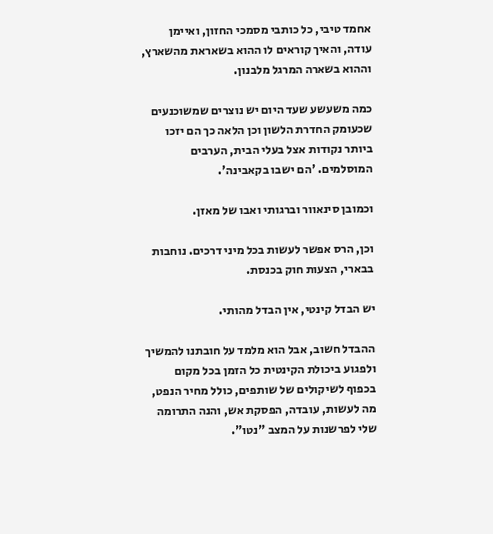אחמד טיבי, כל כותבי מסמכי החזון, ואיימן עודה, והאיך קוראים לו ההוא בשאראת מהשארץ, וההוא בשארה המרגל מלבנון.

כמה משעשע שעד היום יש נוצרים שמשוכנעים שכעומק החדרת הלשון וכן הלאה כך הם יזכו ביותר נקודות אצל בעלי הבית, הערבים המוסלמים. 'הם ישבו בקאבינה'.

וכמובן סינאוור וברגותי ואבו של מאזן.

וכן, הרס אפשר לעשות בכל מיני דרכים. נוחבות בבארי, הצעות חוק בכנסת.

יש הבדל קינטי, אין הבדל מהותי.

ההבדל חשוב, אבל הוא מלמד על חובתנו להמשיך ולפגוע ביכולת הקינטית כל הזמן בכל מקום בכפוף לשיקולים של שותפים, כולל מחיר הנפט, מה לעשות, עובדה, הפסקת אש, והנה התרומה שלי לפרשנות על המצב "נטו".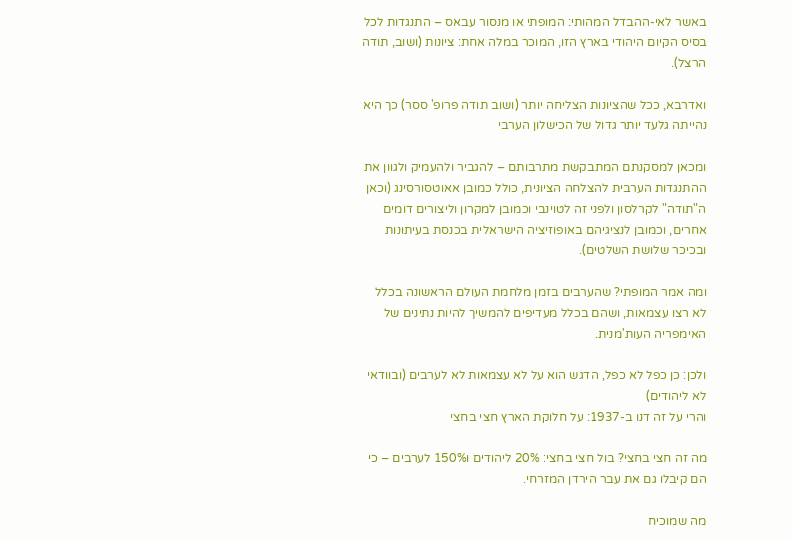באשר לאי-ההבדל המהותי: המופתי או מנסור עבאס – התנגדות לכל בסיס הקיום היהודי בארץ הזו, המוכר במלה אחת: ציונות (ושוב, תודה הרצל).

ואדרבא, ככל שהציונות הצליחה יותר (ושוב תודה פרופ' ססר) כך היא נהייתה גלעד יותר גדול של הכישלון הערבי

ומכאן למסקנתם המתבקשת מתרבותם – להגביר ולהעמיק ולגוון את ההתנגדות הערבית להצלחה הציונית, כולל כמובן אאוטסורסינג (וכאן ה"תודה" לקרלסון ולפני זה לטוינבי וכמובן למקרון וליצורים דומים אחרים, וכמובן לנציגיהם באופוזיציה הישראלית בכנסת בעיתונות ובכיכר שלושת השלטים).

ומה אמר המופתי? שהערבים בזמן מלחמת העולם הראשונה בכלל לא רצו עצמאות, ושהם בכלל מעדיפים להמשיך להיות נתינים של האימפריה העות'מנית.

ולכן: כן כפל לא כפל, הדגש הוא על לא עצמאות לא לערבים (ובוודאי לא ליהודים)
והרי על זה דנו ב-1937: על חלוקת הארץ חצי בחצי

מה זה חצי בחצי? בול חצי בחצי: 20% ליהודים ו150% לערבים – כי הם קיבלו גם את עבר הירדן המזרחי.

מה שמוכיח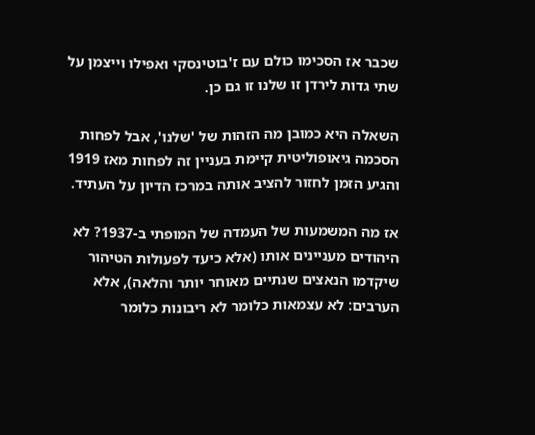שכבר אז הסכימו כולם עם ז'בוטינסקי ואפילו וייצמן על שתי גדות לירדן זו שלנו זו גם כן.

השאלה היא כמובן מה הזהות של 'שלנו', אבל לפחות הסכמה גיאופוליטית קיימת בעניין זה לפחות מאז 1919 והגיע הזמן לחזור להציב אותה במרכז הדיון על העתיד.

אז מה המשמעות של העמדה של המופתי ב-1937? לא היהודים מעניינים אותו (אלא כיעד לפעולות הטיהור שיקדמו הנאצים שנתיים מאוחר יותר והלאה), אלא הערבים: לא עצמאות כלומר לא ריבונות כלומר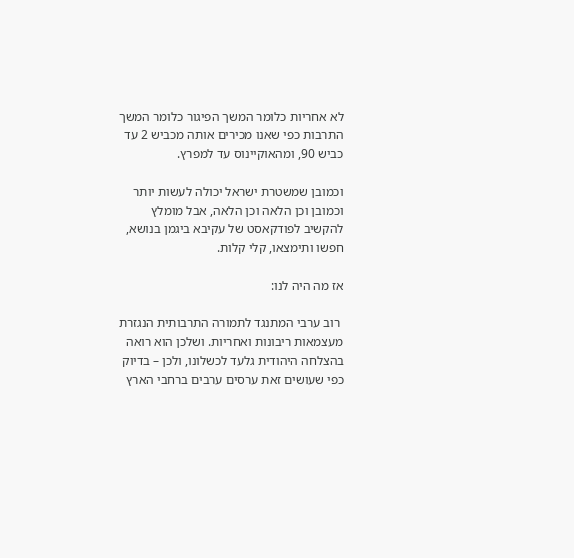לא אחריות כלומר המשך הפיגור כלומר המשך התרבות כפי שאנו מכירים אותה מכביש 2 עד כביש 90, ומהאוקיינוס עד למפרץ.

וכמובן שמשטרת ישראל יכולה לעשות יותר וכמובן וכן הלאה וכן הלאה, אבל מומלץ להקשיב לפודקאסט של עקיבא ביגמן בנושא, חפשו ותימצאו, קלי קלות.

אז מה היה לנו:

 רוב ערבי המתנגד לתמורה התרבותית הנגזרת מעצמאות ריבונות ואחריות. ושלכן הוא רואה בהצלחה היהודית גלעד לכשלונו, ולכן – בדיוק כפי שעושים זאת ערסים ערבים ברחבי הארץ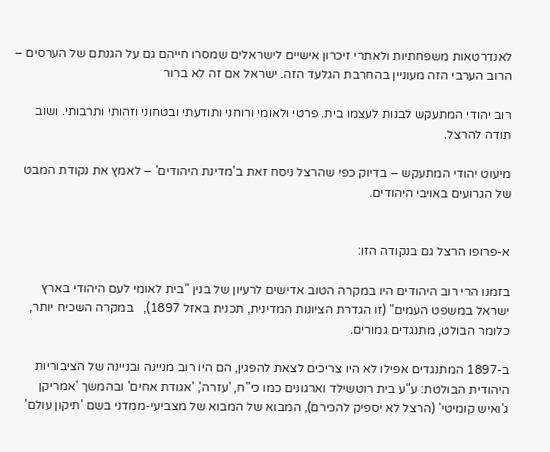לאנדרטאות משפחתיות ולאתרי זיכרון אישיים לישראלים שמסרו חייהם גם על הגנתם של הערסים – הרוב הערבי הזה מעוניין בהחרבת הגלעד הזה. ישראל אם זה לא ברור

רוב יהודי המתעקש לבנות לעצמו בית. פרטי ולאומי ורוחני ותודעתי ובטחוני וזהותי ותרבותי. ושוב תודה להרצל.

מיעוט יהודי המתעקש – בדיוק כפי שהרצל ניסח זאת ב'מדינת היהודים' – לאמץ את נקודת המבט של הגרועים באויבי היהודים.


א-פרופו הרצל גם בנקודה הזו:

בזמנו הרי רוב היהודים היו במקרה הטוב אדישים לרעיון של בנין "בית לאומי לעם היהודי בארץ ישראל במשפט העמים" (זו הגדרת הציונות המדינית, תכנית באזל 1897),   במקרה השכיח יותר, כלומר הבולט, מתנגדים גמורים.

ב-1897 המתנגדים אפילו לא היו צריכים לצאת להפגין, הם היו רוב מניינה ובניינה של הציבוריות היהודית הבולטת: ע"ע בית רוטשילד וארגונים כמו כי"ח, 'עזרה', 'אגודת אחים' ובהמשך 'אמריקן ג'ואיש קומיטי' (הרצל לא יספיק להכירם), המבוא של המבוא של מצביעי-ממדני בשם 'תיקון עולם'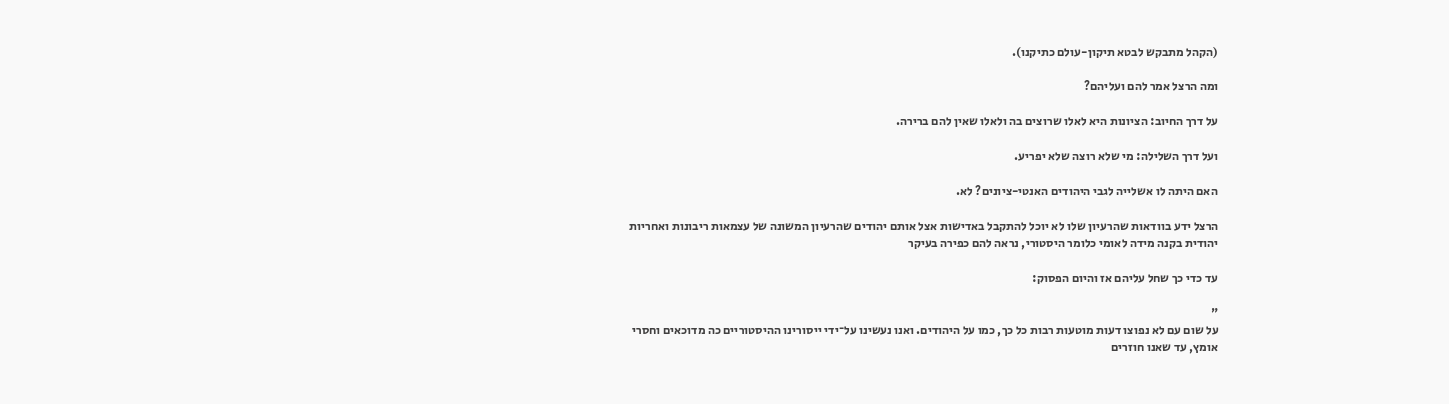(הקהל מתבקש לבטא תיקון-עולם כתיקנו).

ומה הרצל אמר להם ועליהם?

על דרך החיוב: הציונות היא לאלו שרוצים בה ולאלו שאין להם ברירה.

ועל דרך השלילה: מי שלא רוצה שלא יפריע.

האם היתה לו אשלייה לגבי היהודים האנטי-ציונים? לא.

הרצל ידע בוודאות שהרעיון שלו לא יוכל להתקבל באדישות אצל אותם יהודים שהרעיון המשונה של עצמאות ריבונות ואחריות יהודית בקנה מידה לאומי כלומר היסטורי, נראה להם כפירה בעיקר

עד כדי כך שחל עליהם אז והיום הפסוק:

"
על שום עם לא נפוצו דעות מוטעות רבות כל כך, כמו על היהודים. ואנו נעשינו על־ידי ייסורינו ההיסטוריים כה מדוכאים וחסרי אומץ, עד שאנו חוזרים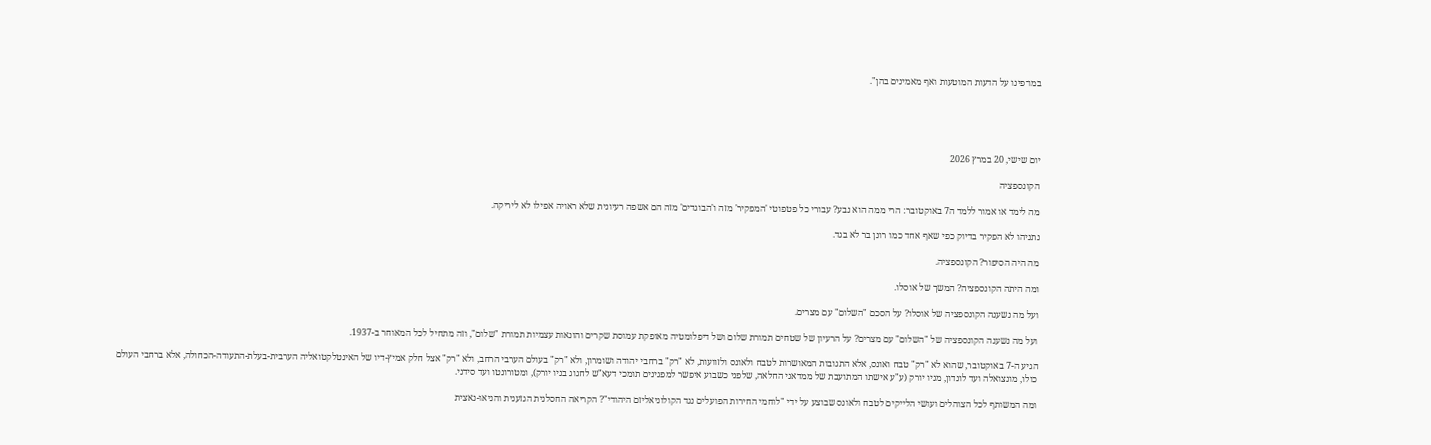במו־פינו על הדעות המוטעות ואף מאמינים בהן".





יום שישי, 20 במרץ 2026

הקונספציה

מה לימד או אמור ללמד ה7 באוקטובר: הרי ממה הוא נבע? עבורי כל פטפוטי 'המפקיר' מזה ו'הבוגדים' מזה הם אשפה רעיונית שלא ראויה אפילו לא ליריקה.

נתניהו לא הפקיר בדיוק כפי שאף אחד כמו רונן בר לא בגד.

מה היה הסיפור? הקונספציה.

ומה היתה הקונספציה? המשך של אוסלו.

ועל מה נשענה הקונספציה של אוסלו? על הסכם "השלום" עם מצרים.

ועל מה נשענה הקונספציה של "השלום" עם מצרים? על הרעיון של שטחים תמורת שלום ושל דיפלומטיה מאופקת עמוסת שקרים והונאות עצמיות תמורת "שלום", וזה מתחיל לכל המאוחר ב-1937.

הגיע ה-7 באוקטובר, שהוא לא "רק" טבח ואונס, אלא התגובות המאושרות לטבח ולאונס ולזוועות, לא "רק" ברחבי יהודה ושומרון, ולא "רק" בעולם הערבי הרחב, ולא "רק" אצל חלק אמיץ-דיו של האינטלקטואליה הערבית-בעלת-התעודה-הכחולה, אלא ברחבי העולם כולו, מונצואלה ועד לונדון, מניו יורק (ע"ע אישתו המתועבת של ממדאני החלאה, שלפני כשבוע איפשר למפגינים תומכי דעא"ש לחגוג בניו יורק), ומטורונטו ועד סידני.

ומה המשותף לכל הצוהלים ועושי הלייקים לטבח ולאונס שבוצע על ידי "לוחמי החירות הפועלים נגד הקולוניאליזם היהודי"? הקריאה החסלנית הגזענית והניאו-נאצית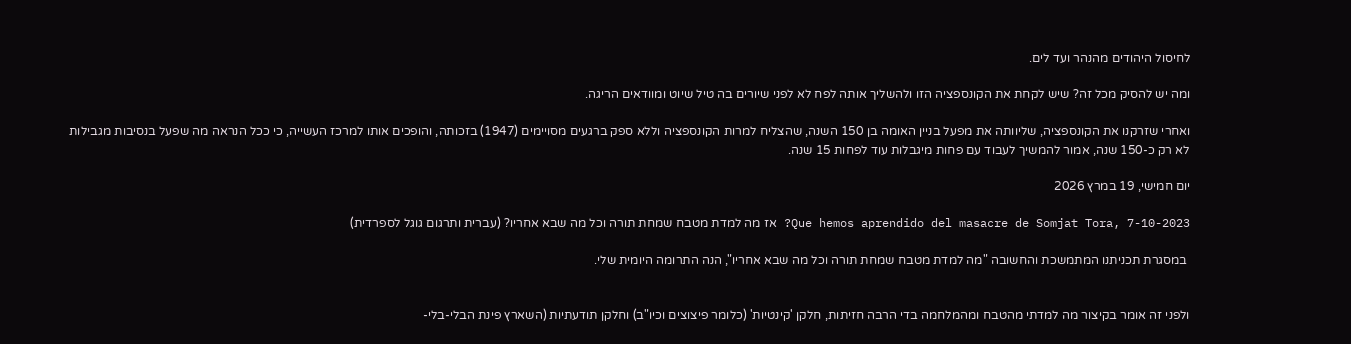לחיסול היהודים מהנהר ועד לים.

ומה יש להסיק מכל זה? שיש לקחת את הקונספציה הזו ולהשליך אותה לפח לא לפני שיורים בה טיל שיוט ומוודאים הריגה.

ואחרי שזרקנו את הקונספציה, שליוותה את מפעל בניין האומה בן 150 השנה, שהצליח למרות הקונספציה וללא ספק ברגעים מסויימים (1947) בזכותה, והופכים אותו למרכז העשייה, כי ככל הנראה מה שפעל בנסיבות מגבילות לא רק כ-150 שנה, אמור להמשיך לעבוד עם פחות מיגבלות עוד לפחות 15 שנה.

יום חמישי, 19 במרץ 2026

Que hemos aprendido del masacre de Somjat Tora, 7-10-2023? אז מה למדת מטבח שמחת תורה וכל מה שבא אחריו? (עברית ותרגום גוגל לספרדית)

 במסגרת תכניתנו המתמשכת והחשובה "מה למדת מטבח שמחת תורה וכל מה שבא אחריו", הנה התרומה היומית שלי.


ולפני זה אומר בקיצור מה למדתי מהטבח ומהמלחמה בדי הרבה חזיתות, חלקן 'קינטיות' (כלומר פיצוצים וכיו"ב) וחלקן תודעתיות (השארץ פינת הבלי-בלי-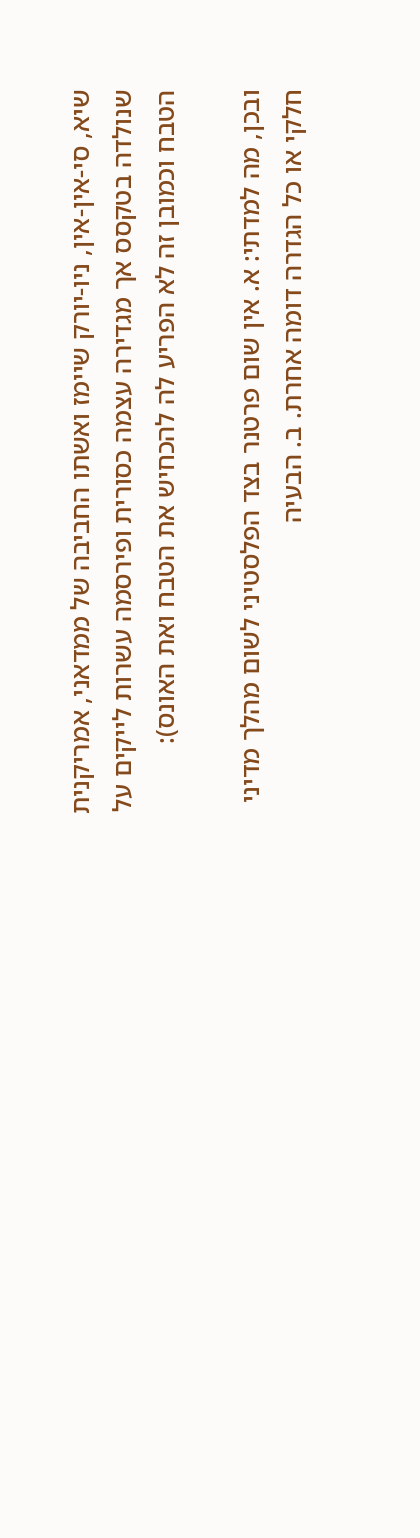שיא, סי-אין-אין, ניו-יורק שיימז ואשתו החביבה של ממדאני, אמריקנית שנולדה בטקסס אך מגדירה עצמה כסורית ופירסמה עשרות לייקים על הטבח וכמובן זה לא הפריע לה להכחיש את הטבח ואת האונס):

ובכן, מה למדתי: א. אין שום פרטנר בצד הפלסטיני לשום מהלך מדיני חלקי או כל הגדרה דומה אחרת. ב. הבעיה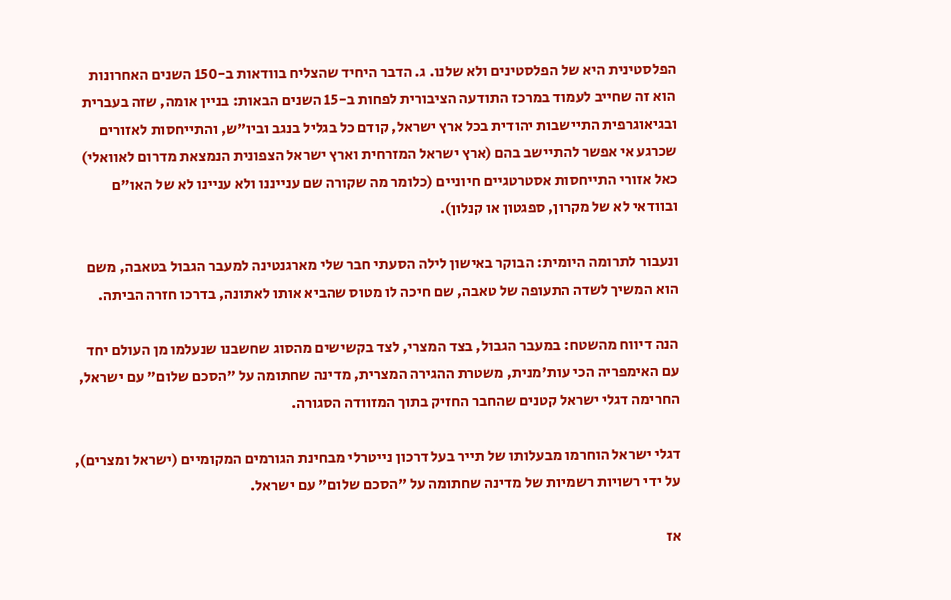הפלסטינית היא של הפלסטינים ולא שלנו. ג. הדבר היחיד שהצליח בוודאות ב-150 השנים האחרונות הוא זה שחייב לעמוד במרכז התודעה הציבורית לפחות ב-15 השנים הבאות: בניין אומה, שזה בעברית ובגיאוגרפית התיישבות יהודית בכל ארץ ישראל, קודם כל בגליל בנגב וביו"ש, והתייחסות לאזורים שכרגע אי אפשר להתיישב בהם (ארץ ישראל המזרחית וארץ ישראל הצפונית הנמצאת מדרום לאוואלי) כאל אזורי התייחסות אסטרטגיים חיוניים (כלומר מה שקורה שם ענייננו ולא עניינו לא של האו"ם ובוודאי לא של מקרון, ספגטון או קנלון).

ונעבור לתרומה היומית: הבוקר באישון לילה הסעתי חבר שלי מארגנטינה למעבר הגבול בטאבה, משם הוא המשיך לשדה התעופה של טאבה, שם חיכה לו מטוס שהביא אותו לאתונה, בדרכו חזרה הביתה.

הנה דיווח מהשטח: במעבר הגבול, בצד המצרי, לצד בקשישים מהסוג שחשבנו שנעלמו מן העולם יחד עם האימפריה הכי עות'מנית, משטרת ההגירה המצרית, מדינה שחתומה על "הסכם שלום" עם ישראל, החרימה דגלי ישראל קטנים שהחבר החזיק בתוך המזוודה הסגורה.

דגלי ישראל הוחרמו מבעלותו של תייר בעל דרכון נייטרלי מבחינת הגורמים המקומיים (ישראל ומצרים), על ידי רשויות רשמיות של מדינה שחתומה על "הסכם שלום" עם ישראל.

אז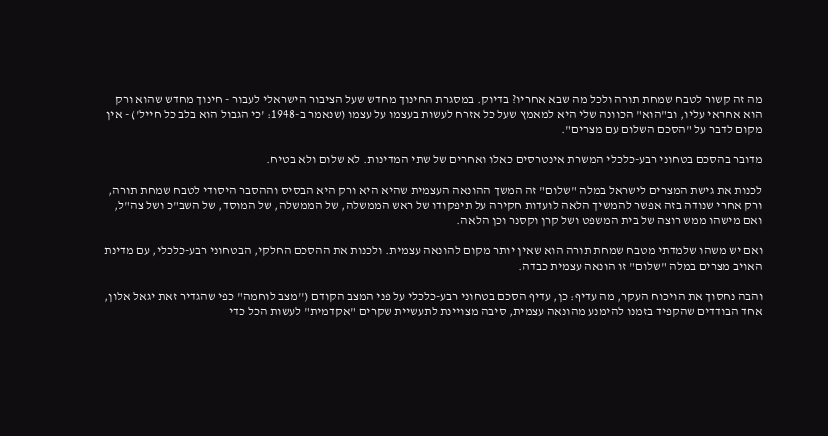מה זה קשור לטבח שמחת תורה ולכל מה שבא אחריו? בדיוק. במסגרת החינוך מחדש שעל הציבור הישראלי לעבור - חינוך מחדש שהוא ורק הוא אחראי עליו, וב"הוא" הכוונה שלי היא למאמץ שעל כל אזרח לעשות בעצמו על עצמו (שנאמר ב-1948: 'כי הגבול הוא בלב כל חייל') - אין מקום לדבר על "הסכם השלום עם מצרים".

מדובר בהסכם בטחוני רבע-כלכלי המשרת אינטרסים כאלו ואחרים של שתי המדינות. לא שלום ולא בטיח.

לכנות את גישת המצרים לישראל במלה "שלום" זה המשך ההונאה העצמית שהיא היא ורק היא הבסיס וההסבר היסודי לטבח שמחת תורה, ורק אחרי שנודה בזה אפשר להמשיך הלאה לועדות חקירה על תיפקודו של ראש הממשלה, של הממשלה, של המוסד, של השב"כ ושל צה"ל, ואם מישהו ממש רוצה של בית המשפט ושל קרן וקסנר וכן הלאה.

ואם יש משהו שלמדתי מטבח שמחת תורה הוא שאין יותר מקום להונאה עצמית. ולכנות את ההסכם החלקי, הבטחוני רבע-כלכלי, עם מדינת האויב מצרים במלה "שלום" זו הונאה עצמית כבדה.

והבה נחסוך את הויכוח העקר, מה עדיף: כן, עדיף הסכם בטחוני רבע-כלכלי על פני המצב הקודם (''מצב לוחמה" כפי שהגדיר זאת יגאל אלון, אחד הבודדים שהקפיד בזמנו להימנע מהונאה עצמית, סיבה מצויינת לתעשיית שקרים "אקדמית" לעשות הכל כדי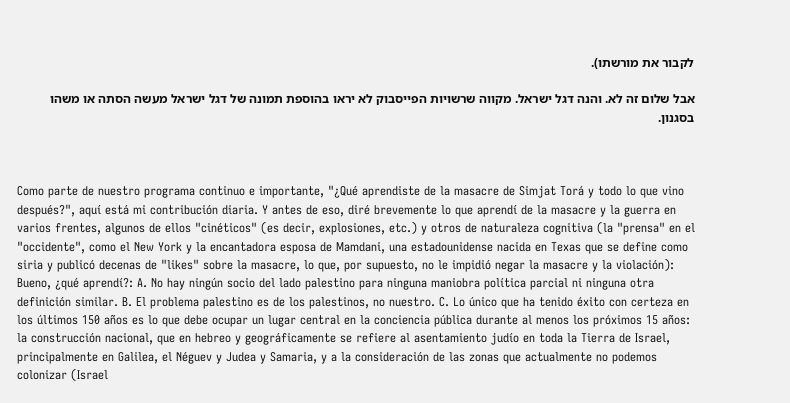לקבור את מורשתו).

אבל שלום זה לא. והנה דגל ישראל. מקווה שרשויות הפייסבוק לא יראו בהוספת תמונה של דגל ישראל מעשה הסתה או משהו בסגנון.



Como parte de nuestro programa continuo e importante, "¿Qué aprendiste de la masacre de Simjat Torá y todo lo que vino después?", aquí está mi contribución diaria. Y antes de eso, diré brevemente lo que aprendí de la masacre y la guerra en varios frentes, algunos de ellos "cinéticos" (es decir, explosiones, etc.) y otros de naturaleza cognitiva (la "prensa" en el "occidente", como el New York y la encantadora esposa de Mamdani, una estadounidense nacida en Texas que se define como siria y publicó decenas de "likes" sobre la masacre, lo que, por supuesto, no le impidió negar la masacre y la violación): Bueno, ¿qué aprendí?: A. No hay ningún socio del lado palestino para ninguna maniobra política parcial ni ninguna otra definición similar. B. El problema palestino es de los palestinos, no nuestro. C. Lo único que ha tenido éxito con certeza en los últimos 150 años es lo que debe ocupar un lugar central en la conciencia pública durante al menos los próximos 15 años: la construcción nacional, que en hebreo y geográficamente se refiere al asentamiento judío en toda la Tierra de Israel, principalmente en Galilea, el Néguev y Judea y Samaria, y a la consideración de las zonas que actualmente no podemos colonizar (Israel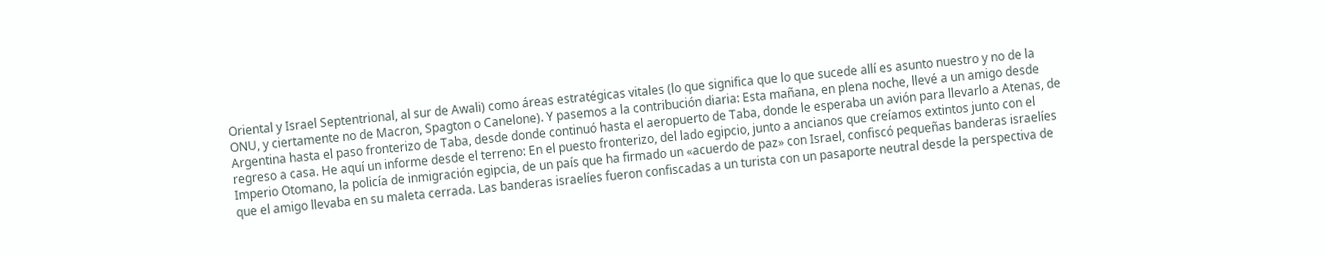Oriental y Israel Septentrional, al sur de Awali) como áreas estratégicas vitales (lo que significa que lo que sucede allí es asunto nuestro y no de la ONU, y ciertamente no de Macron, Spagton o Canelone). Y pasemos a la contribución diaria: Esta mañana, en plena noche, llevé a un amigo desde Argentina hasta el paso fronterizo de Taba, desde donde continuó hasta el aeropuerto de Taba, donde le esperaba un avión para llevarlo a Atenas, de regreso a casa. He aquí un informe desde el terreno: En el puesto fronterizo, del lado egipcio, junto a ancianos que creíamos extintos junto con el Imperio Otomano, la policía de inmigración egipcia, de un país que ha firmado un «acuerdo de paz» con Israel, confiscó pequeñas banderas israelíes que el amigo llevaba en su maleta cerrada. Las banderas israelíes fueron confiscadas a un turista con un pasaporte neutral desde la perspectiva de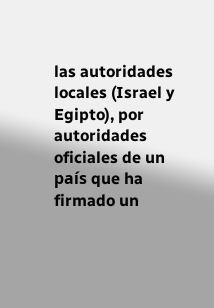las autoridades locales (Israel y Egipto), por autoridades oficiales de un país que ha firmado un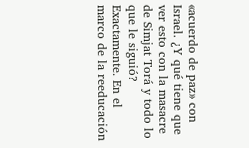«acuerdo de paz» con Israel. ¿Y qué tiene que ver esto con la masacre de Simjat Torá y todo lo que le siguió? Exactamente. En el marco de la reeducación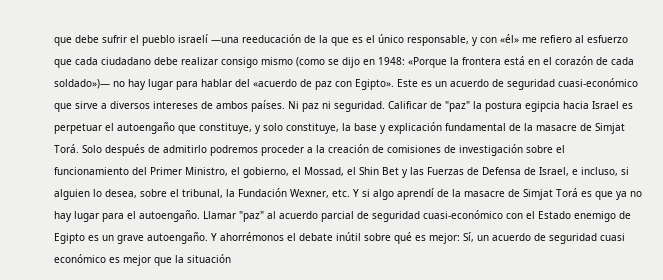que debe sufrir el pueblo israelí —una reeducación de la que es el único responsable, y con «él» me refiero al esfuerzo que cada ciudadano debe realizar consigo mismo (como se dijo en 1948: «Porque la frontera está en el corazón de cada soldado»)— no hay lugar para hablar del «acuerdo de paz con Egipto». Este es un acuerdo de seguridad cuasi-económico que sirve a diversos intereses de ambos países. Ni paz ni seguridad. Calificar de "paz" la postura egipcia hacia Israel es perpetuar el autoengaño que constituye, y solo constituye, la base y explicación fundamental de la masacre de Simjat Torá. Solo después de admitirlo podremos proceder a la creación de comisiones de investigación sobre el funcionamiento del Primer Ministro, el gobierno, el Mossad, el Shin Bet y las Fuerzas de Defensa de Israel, e incluso, si alguien lo desea, sobre el tribunal, la Fundación Wexner, etc. Y si algo aprendí de la masacre de Simjat Torá es que ya no hay lugar para el autoengaño. Llamar "paz" al acuerdo parcial de seguridad cuasi-económico con el Estado enemigo de Egipto es un grave autoengaño. Y ahorrémonos el debate inútil sobre qué es mejor: Sí, un acuerdo de seguridad cuasi económico es mejor que la situación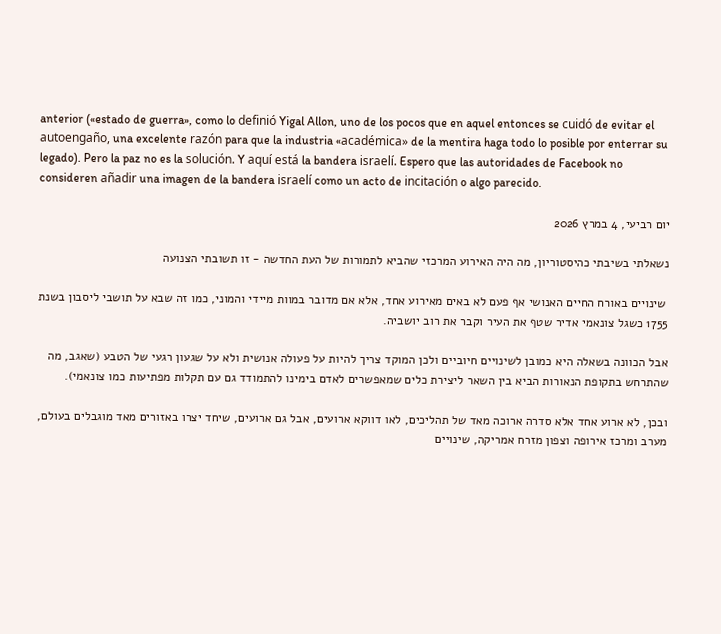anterior («estado de guerra», como lo definió Yigal Allon, uno de los pocos que en aquel entonces se cuidó de evitar el autoengaño, una excelente razón para que la industria «académica» de la mentira haga todo lo posible por enterrar su legado). Pero la paz no es la solución. Y aquí está la bandera israelí. Espero que las autoridades de Facebook no consideren añadir una imagen de la bandera israelí como un acto de incitación o algo parecido.

יום רביעי, 4 במרץ 2026

נשאלתי בשיבתי כהיסטוריון, מה היה האירוע המרכזי שהביא לתמורות של העת החדשה - זו תשובתי הצנועה

 שינויים באורח החיים האנושי אף פעם לא באים מאירוע אחד, אלא אם מדובר במוות מיידי והמוני, כמו זה שבא על תושבי ליסבון בשנת 1755 כשגל צונאמי אדיר שטף את העיר וקבר את רוב יושביה.

אבל הכוונה בשאלה היא כמובן לשינויים חיוביים ולכן המוקד צריך להיות על פעולה אנושית ולא על שגעון רגעי של הטבע (שאגב, מה שהתרחש בתקופת הנאורות הביא בין השאר ליצירת כלים שמאפשרים לאדם בימינו להתמודד גם עם תקלות מפתיעות כמו צונאמי).

ובכן, לא ארוע אחד אלא סדרה ארוכה מאד של תהליכים, לאו דווקא ארועים, אבל גם ארועים, שיחד יצרו באזורים מאד מוגבלים בעולם, מערב ומרכז אירופה וצפון מזרח אמריקה, שינויים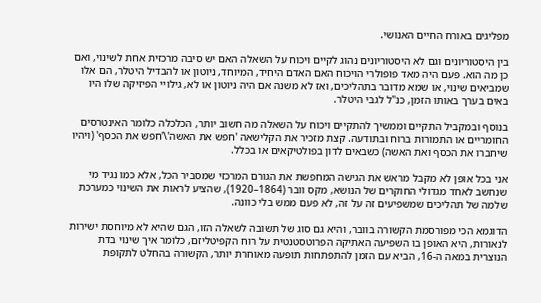מפליגים באורח החיים האנושי.

בין היסטוריונים וגם לא היסטוריונים נהוג לקיים ויכוח על השאלה האם יש סיבה מרכזית אחת לשינוי, ואם כן מה הוא. פעם היה מאד פופולרי הויכוח האם האדם היחיד, המיוחד, ניוטון או להבדיל היטלר, הם אלו שמביאים שינוי, או שמא מדובר בתהליכים, ואז לא משנה אם היה ניוטון או לא, גילויי הפיזיקה שלו היו באים בערך באותו הזמן, כנ"ל לגבי היטלר.

בנוסף ובמקביל התקיים וממשיך להתקיים ויכוח על השאלה מה חשוב יותר, הכלכלה כלומר האינטרסים החומריים או התמורות ברוח ובתודעה. קצת מזכיר את הקלישאה 'חפש את האשה'\'חפש את הכסף' (ויהיו שיחברו את הכסף ואת האשה) כשבאים לדון בפולטיקאים או בכלל.

אני בכל אופן לא מקבל מראש את הגישה המחפשת את הגורם המרכזי שמסביר הכל, אלא כמו נגיד מי שנחשב לאחד מגדולי החוקרים של הנושא, מקס וובר (1864–1920), שהציע לראות את השינוי כמערכת שלמה של תהליכים שמשפיעים זה על זה, לא פעם ממש בלי כוונה.

הדוגמא הכי מפורסמת הקשורה בוובר, והיא גם סוג של תשובה לשאלה הזו, הגם שהיא לא מיוחסת ישירות לנאורות, היא האופן בו השפיעה האתיקה הפרוטסטנטית על רוח הקפיטליזם, כלומר איך שינוי בדת הנוצרית במאה ה-16, הביא עם הזמן להתפתחות תופעה מאוחרת יותר, הקשורה בהחלט לתקופת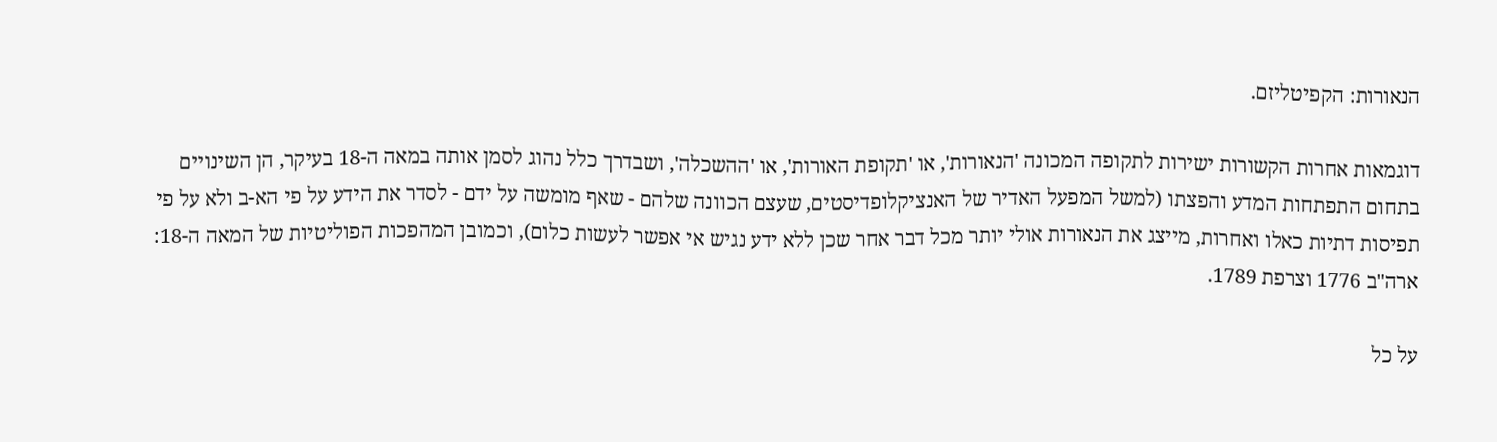הנאורות: הקפיטליזם.

דוגמאות אחרות הקשורות ישירות לתקופה המכונה 'הנאורות', או 'תקופת האורות', או 'ההשכלה', ושבדרך כלל נהוג לסמן אותה במאה ה-18 בעיקר, הן השינויים בתחום התפתחות המדע והפצתו (למשל המפעל האדיר של האנציקלופדיסטים, שעצם הכוונה שלהם - שאף מומשה על ידם - לסדר את הידע על פי הא-ב ולא על פי תפיסות דתיות כאלו ואחרות, מייצג את הנאורות אולי יותר מכל דבר אחר שכן ללא ידע נגיש אי אפשר לעשות כלום), וכמובן המהפכות הפוליטיות של המאה ה-18: ארה"ב 1776 וצרפת 1789.

על כל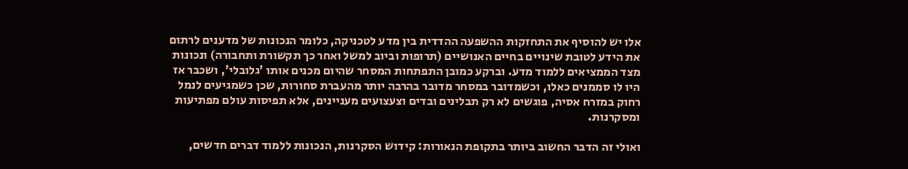אלו יש להוסיף את התחזקות ההשפעה ההדדית בין מדע לטכניקה, כלומר הנכונות של מדענים לרתום את הידע לטובת שינויים בחיים האנושיים (תרופות וביוב למשל ואחר כך תקשורת ותחבורה) ונכונות מצד הממציאים ללמוד מדע. וברקע כמובן התפתחות המסחר שהיום מכנים אותו 'גלובלי', ושכבר אז היו לו סממנים כאלו, וכשמדובר במסחר מדובר בהרבה יותר מהעברת סחורות, שכן כשמגיעים לנמל רחוק במזרח אסיה, פוגשים לא רק תבלינים ובדים וצעצועים מעניינים, אלא תפיסות עולם מפתיעות ומסקרנות.

ואולי זה הדבר החשוב ביותר בתקופת הנאורות: קידוש הסקרנות, הנכונות ללמוד דברים חדשים,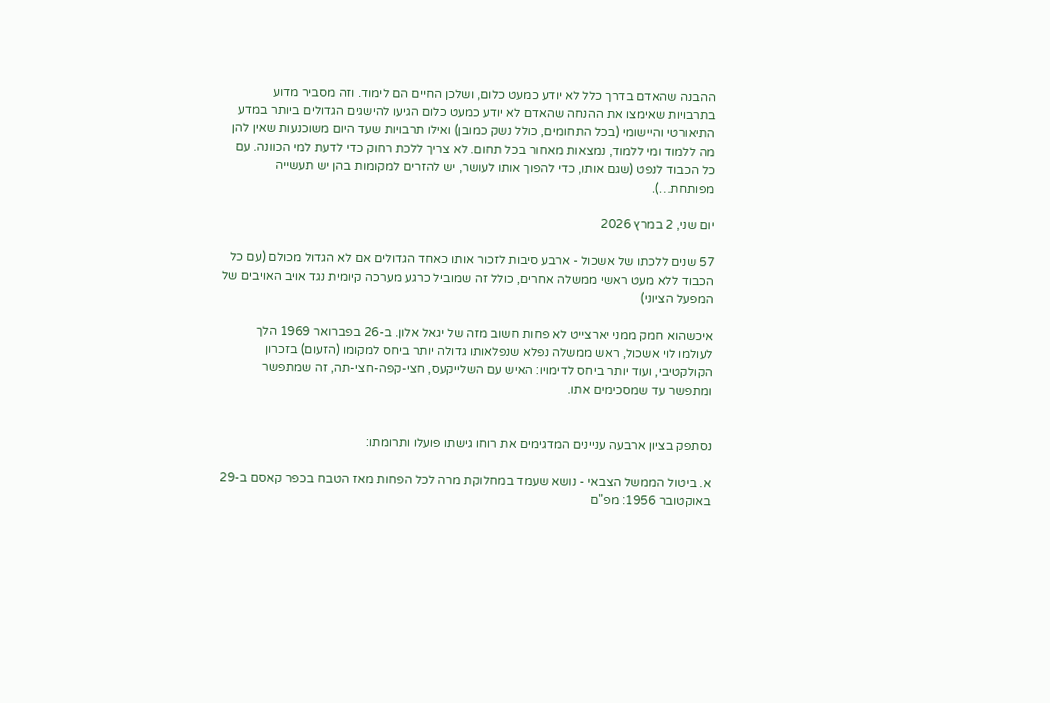ההבנה שהאדם בדרך כלל לא יודע כמעט כלום, ושלכן החיים הם לימוד. וזה מסביר מדוע בתרבויות שאימצו את ההנחה שהאדם לא יודע כמעט כלום הגיעו להישגים הגדולים ביותר במדע התיאורטי והיישומי (בכל התחומים, כולל נשק כמובן) ואילו תרבויות שעד היום משוכנעות שאין להן מה ללמוד ומי ללמוד, נמצאות מאחור בכל תחום. לא צריך ללכת רחוק כדי לדעת למי הכוונה. עם כל הכבוד לנפט (שגם אותו, כדי להפוך אותו לעושר, יש להזרים למקומות בהן יש תעשייה מפותחת…).

יום שני, 2 במרץ 2026

57 שנים ללכתו של אשכול - ארבע סיבות לזכור אותו כאחד הגדולים אם לא הגדול מכולם (עם כל הכבוד ללא מעט ראשי ממשלה אחרים, כולל זה שמוביל כרגע מערכה קיומית נגד אויב האויבים של המפעל הציוני)

איכשהוא חמק ממני יארצייט לא פחות חשוב מזה של יגאל אלון. ב-26 בפברואר 1969 הלך לעולמו לוי אשכול, ראש ממשלה נפלא שנפלאותו גדולה יותר ביחס למקומו (הזעום) בזכרון הקולקטיבי, ועוד יותר ביחס לדימויו: האיש עם השלייקעס, חצי-קפה-חצי-תה, זה שמתפשר ומתפשר עד שמסכימים אתו.


נסתפק בציון ארבעה עניינים המדגימים את רוחו גישתו פועלו ותרומתו:

א. ביטול הממשל הצבאי - נושא שעמד במחלוקת מרה לכל הפחות מאז הטבח בכפר קאסם ב-29 באוקטובר 1956: מפ"ם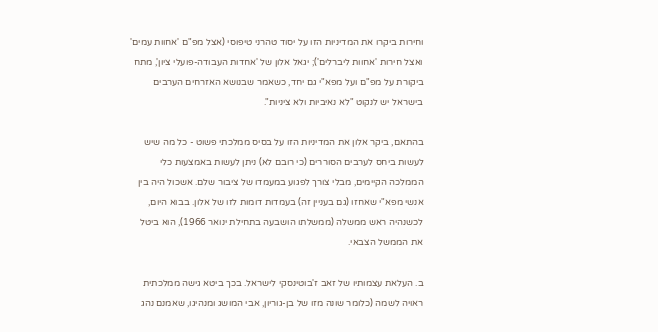וחירות ביקרו את המדיניות הזו על יסוד טהרני טיפוסי (אצל מפ"ם 'אחוות עמים' ואצל חירות 'אחוות ליברלים'); יגאל אלון של 'אחדות העבודה-פועלי ציון', מתח ביקורת על מפ"ם ועל מפא"י גם יחד, כשאמר שבנושא האזרחים הערבים בישראל יש לנקוט "לא נאיביות ולא ציניות".

בהתאם, ביקר אלון את המדיניות הזו על בסיס ממלכתי פשוט - כל מה שיש לעשות ביחס לערבים הסוררים (כי רובם לא) ניתן לעשות באמצעות כלי הממלכה הקיימים, מבלי צורך לפגוע במעמדו של ציבור שלם. אשכול היה בין אנשי מפא"י שאחזו (גם בעניין זה) בעמדות דומות לזו של אלון. בבוא היום, לכשנהיה ראש ממשלה (ממשלתו הושבעה בתחילת ינואר 1966), הוא ביטל את הממשל הצבאי.

ב. העלאת עצמותיו של זאב ז'בוטינסקי לישראל. בכך ביטא גישה ממלכתית ראויה לשמה (כלומר שונה מזו של בן-גוריון, אבי המושג ומנהיגו, שאמנם נהג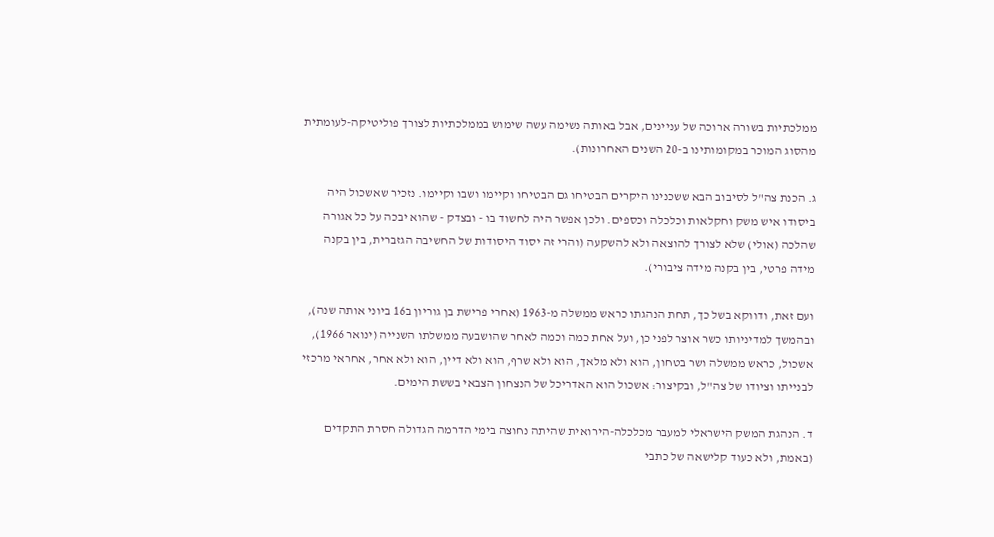ממלכתיות בשורה ארוכה של עניינים, אבל באותה נשימה עשה שימוש בממלכתיות לצורך פוליטיקה-לעומתית מהסוג המוכר במקומותינו ב-20 השנים האחרונות).

ג. הכנת צה"ל לסיבוב הבא ששכנינו היקרים הבטיחו גם הבטיחו וקיימו ושבו וקיימו. נזכיר שאשכול היה ביסודו איש משק וחקלאות וכלכלה וכספים. ולכן אפשר היה לחשוד בו - ובצדק - שהוא יבכה על כל אגורה שהלכה (אולי) שלא לצורך להוצאה ולא להשקעה (והרי זה יסוד היסודות של החשיבה הגזברית, בין בקנה מידה פרטי, בין בקנה מידה ציבורי).

ועם זאת, ודווקא בשל כך, תחת הנהגתו כראש ממשלה מ-1963 (אחרי פרישת בן גוריון ב16 ביוני אותה שנה), ובהמשך למדיניותו כשר אוצר לפני כן, ועל אחת כמה וכמה לאחר שהושבעה ממשלתו השנייה (ינואר 1966), אשכול, כראש ממשלה ושר בטחון, הוא ולא מלאך, הוא ולא שרף, הוא ולא דיין, הוא ולא אחר, אחראי מרכזי לבנייתו וציודו של צה"ל, ובקיצור: אשכול הוא האדריכל של הנצחון הצבאי בששת הימים.

ד. הנהגת המשק הישראלי למעבר מכלכלה-הירואית שהיתה נחוצה בימי הדרמה הגדולה חסרת התקדים (באמת, ולא כעוד קלישאה של כתבי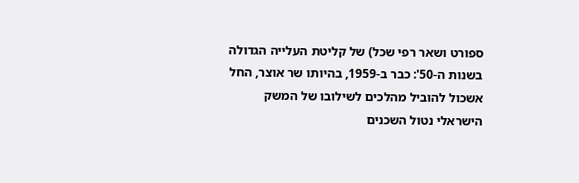ספורט ושאר רפי שכל) של קליטת העלייה הגדולה בשנות ה-50': כבר ב-1959, בהיותו שר אוצר, החל אשכול להוביל מהלכים לשילובו של המשק הישראלי נטול השכנים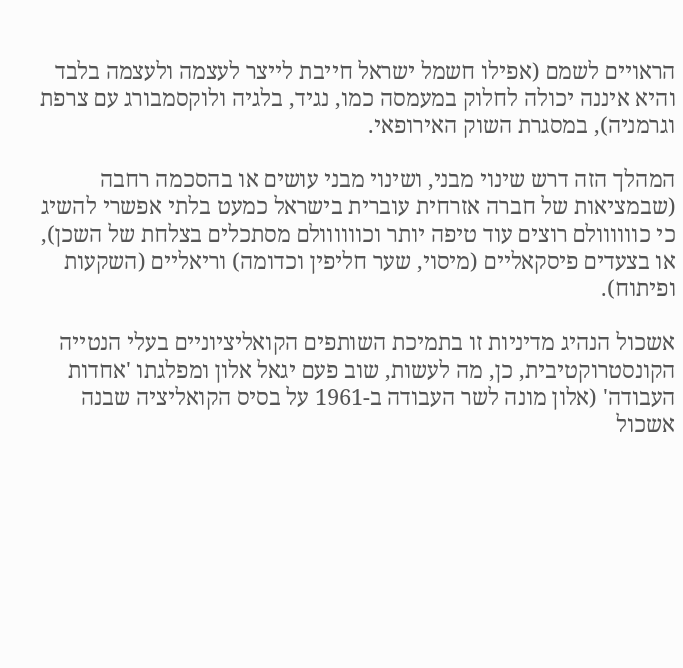הראויים לשמם (אפילו חשמל ישראל חייבת לייצר לעצמה ולעצמה בלבד והיא איננה יכולה לחלוק במעמסה כמו, נגיד, בלגיה ולוקסמבורג עם צרפת וגרמניה), במסגרת השוק האירופאי.

המהלך הזה דרש שינוי מבני, ושינוי מבני עושים או בהסכמה רחבה (שבמציאות של חברה אזרחית עוברית בישראל כמעט בלתי אפשרי להשיג כי כוווווולם רוצים עוד טיפה יותר וכוווווולם מסתכלים בצלחת של השכן), או בצעדים פיסקאליים (מיסוי, שער חליפין וכדומה) וריאליים (השקעות ופיתוח).

אשכול הנהיג מדיניות זו בתמיכת השותפים הקואליציוניים בעלי הנטייה הקונסטרוקטיבית, כן, מה לעשות, שוב פעם יגאל אלון ומפלגתו 'אחדות העבודה' (אלון מונה לשר העבודה ב-1961 על בסיס הקואליציה שבנה אשכול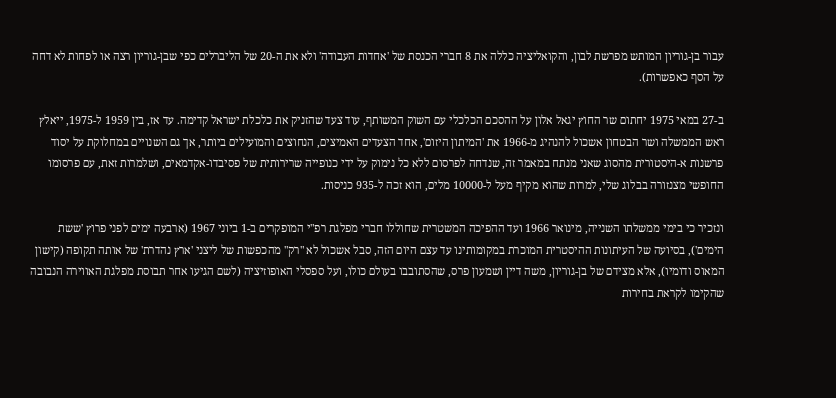עבור בן-גוריון המותש מפרשת לבון, והקואליציה כללה את 8 חברי הכנסת של 'אחדות העבודה' ולא את ה-20 של הליברלים כפי שבן-גוריון רצה או לפחות לא דחה על הסף כאפשרות).

ב-27 במאי 1975 יחתום שר החוץ יגאל אלון על ההסכם הכלכלי עם השוק המשותף, עוד צעד שהזניק את כלכלת ישראל קדימה. עד אז, בין 1959 ל-1975, ייאלץ ראש הממשלה ושר הבטחון אשכול להנהיג מ-1966 את 'המיתון היזום', אחד הצעדים האמיצים, הנחוצים והמועילים ביותר, אך גם השנויים במחלוקת על יסוד פרשנות א-היסטורית מהסוג שאני מנתח במאמר זה, שנדחה לפרסום ללא כל נימוק על ידי כנופייה שרירותית של פסיבדו-אקדמאים, ושלמרות זאת, עם פרסומו החופשי מצנזורה בבלוג שלי, למרות שהוא מקיף מעל ל-10000 מלים, הוא זכה ל-935 כניסות.

ונזכיר כי בימי ממשלתו השנייה, מינואר 1966 ועד ההפיכה המשטרית שחוללו חברי מפלגת רפ"י המופקרים ב-1 ביוני 1967 (ארבעה ימים לפני פרוץ 'ששת הימים'), בסיועה של העיתונות ההיסטרית המוכרת במקומותינו עד עצם היום הזה, סבל אשכול לא "רק" מהכפשות של ליצני 'ארץ נהדרת' של אותה תקופה (קישון המאוס ודומיו), אלא מצידם של בן-גוריון, משה דיין ושמעון פרס, שהסתובבו בעולם כולו, ועל ספסלי האופוזיציה (לשם הגיעו אחר תבוסת מפלגת האווירה הנבובה שהקימו לקראת בחירות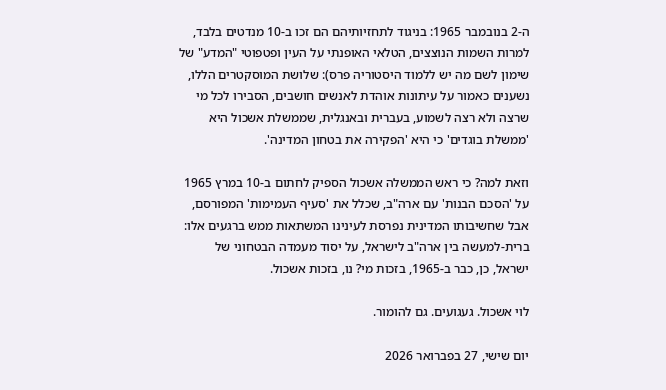ה-2 בנובמבר 1965: בניגוד לתחזיותיהם הם זכו ב-10 מנדטים בלבד, למרות השמות הנוצצים, הטלאי האופנתי על העין ופטפוטי "המדע" של שימון לשם מה יש ללמוד היסטוריה פרס): שלושת המוסקטרים הללו, נשענים כאמור על עיתונות אוהדת לאנשים חושבים, הסבירו לכל מי שרצה ולא רצה לשמוע, בעברית ובאנגלית, שממשלת אשכול היא 'ממשלת בוגדים' כי היא 'הפקירה את בטחון המדינה'.

וזאת למה? כי ראש הממשלה אשכול הספיק לחתום ב-10 במרץ 1965 על 'הסכם הבנות' עם ארה"ב, שכלל את 'סעיף העמימות' המפורסם, אבל שחשיבותו המדינית נפרסת לעינינו המשתאות ממש ברגעים אלו: ברית-למעשה בין ארה"ב לישראל, על יסוד מעמדה הבטחוני של ישראל, כן, כבר ב-1965, בזכות מי? נו, בזכות אשכול.

לוי אשכול. געגועים. גם להומור.

יום שישי, 27 בפברואר 2026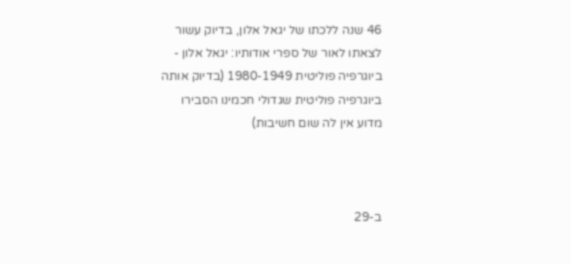46 שנה ללכתו של יגאל אלון, בדיוק עשור לצאתו לאור של ספרי אודותיו: יגאל אלון - ביוגרפיה פוליטית 1980-1949 (בדיוק אותה ביוגרפיה פוליטית שגדולי חכמינו הסבירו מדוע אין לה שום חשיבות)



ב-29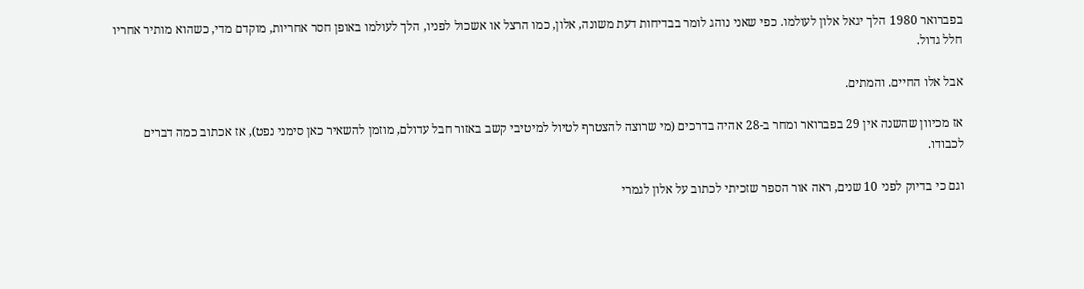בפברואר 1980 הלך יגאל אלון לעולמו. כפי שאני נוהג לומר בבדיחות דעת משונה, אלון, כמו הרצל או אשכול לפניו, הלך לעולמו באופן חסר אחריות, מוקדם מדי, כשהוא מותיר אחריו חלל גדול.

אבל אלו החיים. והמתים.

אז מכיוון שהשנה אין 29 בפברואר ומחר ב-28 אהיה בדרכים (מי שרוצה להצטרף לטיול למיטיבי קשב באזור חבל עדולם, מוזמן להשאיר כאן סימני נפט), אז אכתוב כמה דברים לכבודו.

וגם כי בדיוק לפני 10 שנים, ראה אור הספר שזכיתי לכתוב על אלון לגמרי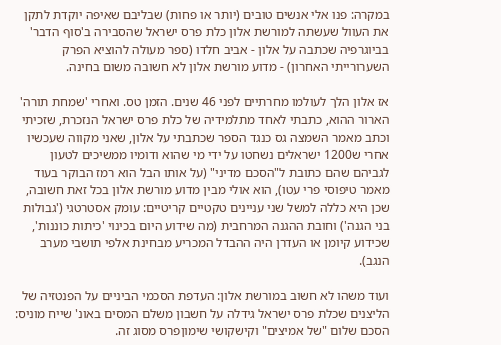במקרה: פנו אלי אנשים טובים (יותר או פחות) שבליבם שאיפה יוקדת לתקן את העוול שעשתה למורשת אלון כלת פרס ישראל שהסבירה ב'סוף הדבר' בביוגרפיה שכתבה על אלון - אביב חלדו (ספר מעולה להוציא הפרק השערורייתי האחרון) - מדוע מורשת אלון לא חשובה משום בחינה.

אז אלון הלך לעולמו מחרתיים לפני 46 שנים. הזמן טס. ואחרי 'שמחת תורה' הארור ההוא, כתבתי לאחד מתלמידיה של כלת פרס ישראל הנזכרת, שזכיתי וכתב מאמר השמצה גס כנגד הספר שכתבתי על אלון, שאני מקווה שעכשיו אחרי ש1200 ישראלים נשחטו על ידי מי שהוא ודומיו ממשיכים לטעון לגביהם שהם כתובת ל"הסכם מדיני" (על אותו הבל הוא רמז הבוקר בעוד מאמר טיפוסי פרי עטו), הוא אולי מבין מדוע מורשת אלון בכל זאת חשובה, שכן היא כללה למשל שני עניינים טקטיים קריטיים: עומק אסטרטגי ('גבולות בני הגנה') וחובת ההגנה המרחבית (מה שידוע היום בכינוי 'כיתות כוננות', שכידוע קיומן או העדרן היה ההבדל המכריע מבחינת אלפי תושבי מערב הנגב).

ועוד משהו לא חשוב במורשת אלון: העדפת הסכמי הביניים על הפנטזיה של הליצנים שכלת פרס ישראל גידלה על חשבון משלם המסים באונ' שייח מוניס: הסכם שלום "של אמיצים" וקישקושי שימוןפרס מסוג זה.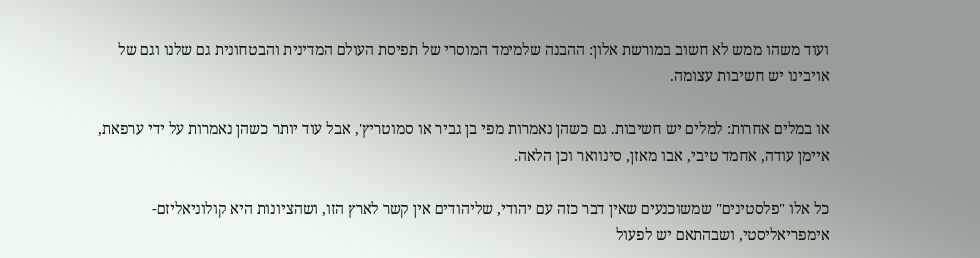ועוד משהו ממש לא חשוב במורשת אלון: ההבנה שלמימד המוסרי של תפיסת העולם המדינית והבטחונית גם שלנו וגם של אויבינו יש חשיבות עצומה.

או במלים אחרות: למלים יש חשיבות. גם כשהן נאמרות מפי בן גביר או סמוטריץ', אבל עוד יותר כשהן נאמרות על ידי ערפאת, איימן עודה, אחמד טיבי, אבו מאזן, סינוואר וכן הלאה.

כל אלו "פלסטינים" שמשוכנעים שאין דבר כזה עם יהודי, שליהודים אין קשר לארץ הזו, ושהציונות היא קולוניאליזם-אימפריאליסטי, ושבהתאם יש לפעול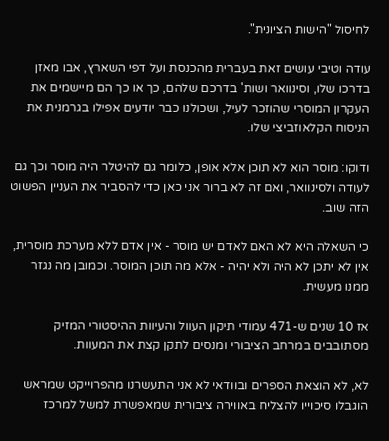לחיסול "הישות הציונית".

עודה וטיבי עושים זאת בעברית מהכנסת ועל דפי השארץ, אבו מאזן בדרכו שלו, וסינוואר ושות' בדרכם שלהם, כך או כך הם מיישמים את העקרון המוסרי שהוזכר לעיל, ושכולנו כבר יודעים אפילו בגרמנית את הניסוח הקלאוזביצי שלו.

ודוקו: מוסר הוא לא תוכן אלא אופן, כלומר גם להיטלר היה מוסר וכך גם לעודה ולסינוואר, ואם זה לא ברור אני כאן כדי להסביר את העניין הפשוט הזה שוב.

כי השאלה היא לא האם לאדם יש מוסר - אין אדם ללא מערכת מוסרית, אין לא יתכן לא היה ולא יהיה - אלא מה תוכן המוסר. וכמובן מה נגזר ממנו מעשית.

אז 10 שנים ש-471 עמודי תיקון העוול והעיוות ההיסטורי המזיק מסתובבים במרחב הציבורי ומנסים לתקן קצת את המעוות.

לא, לא הוצאת הספרים ובוודאי לא אני התעשרנו מהפרוייקט שמראש הוגבלו סיכוייו להצליח באווירה ציבורית שמאפשרת למשל למרכז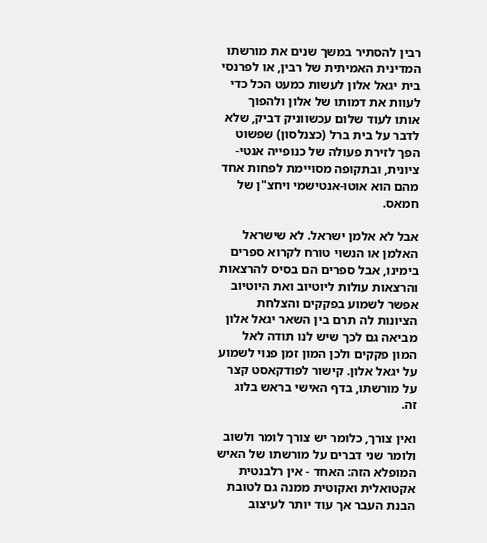רבין להסתיר במשך שנים את מורשתו המדינית האמיתית של רבין, או לפרנסי בית יגאל אלון לעשות כמעט הכל כדי לעוות את דמותו של אלון ולהפוך אותו לעוד שלום עכשווניק דביק, שלא לדבר על בית ברל (כצנלסון) שפשוט הפך לזירת פעולה של כנופייה אנטי-ציונית, ובתקופה מסויימת לפחות אחד מהם הוא אוטו-אנטישמי ויחצ"ן של חמאס.

אבל לא אלמן ישראל. לא שישראל האלמן או הנשוי טורח לקרוא ספרים בימינו, אבל ספרים הם בסיס להרצאות והרצאות עולות ליוטיוב ואת היוטיוב אפשר לשמוע בפקקים והצלחת הציונות לה תרם בין השאר יגאל אלון מביאה גם לכך שיש לנו תודה לאל המון פקקים ולכן המון זמן פנוי לשמוע על יגאל אלון. קישור לפודקאסט קצר על מורשתו, בדף האישי בראש בלוג זה.

ואין צורך, כלומר יש צורך לומר ולשוב ולומר שני דברים על מורשתו של האיש המופלא הזה: האחד - אין רלבנטית אקטואלית ואקוטית ממנה גם לטובת הבנת העבר אך עוד יותר לעיצוב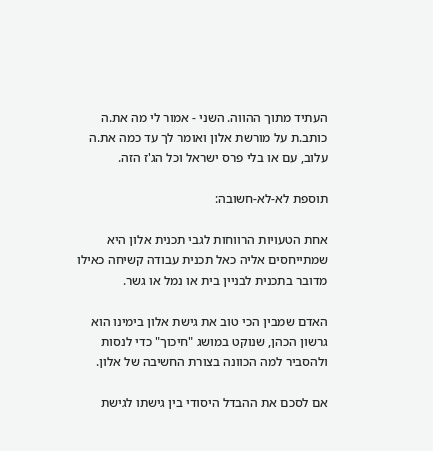העתיד מתוך ההווה. השני - אמור לי מה את.ה כותב.ת על מורשת אלון ואומר לך עד כמה את.ה עלוב, עם או בלי פרס ישראל וכל הג'ז הזה.

תוספת לא-לא-חשובה:

אחת הטעויות הרווחות לגבי תכנית אלון היא שמתייחסים אליה כאל תכנית עבודה קשיחה כאילו מדובר בתכנית לבניין בית או נמל או גשר.

האדם שמבין הכי טוב את גישת אלון בימינו הוא גרשון הכהן, שנוקט במושג "חיכוך" כדי לנסות ולהסביר למה הכוונה בצורת החשיבה של אלון.

אם לסכם את ההבדל היסודי בין גישתו לגישת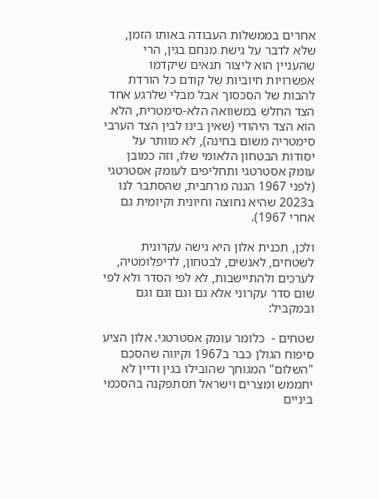אחרים בממשלות העבודה באותו הזמן, שלא לדבר על גישת מנחם בגין, הרי שהעניין הוא ליצור תנאים שיקדמו אפשרויות חיוביות של קודם כל הורדת להבות של הסכסוך אבל מבלי שלרגע אחד הצד החלש במשוואה הלא-סימטרית, הלא הוא הצד היהודי (שאין בינו לבין הצד הערבי סימטריה משום בחינה), לא מוותר על יסודות הבטחון הלאומי שלו, וזה כמובן עומק אסטרטגי ותחליפים לעומק אסטרטגי (לפני 1967 הגנה מרחבית, שהסתבר לנו ב2023 שהיא נחוצה וחיונית וקיומית גם אחרי 1967).

ולכן, תכנית אלון היא גישה עקרונית לשטחים, לאנשים, לבטחון, לדיפלומטיה, לערכים ולהתיישבות, לא לפי הסדר ולא לפי שום סדר עקרוני אלא גם וגם וגם וגם ובמקביל:

שטחים -  כלומר עומק אסטרטגי. אלון הציע סיפוח הגולן כבר ב1967 וקיווה שהסכם "השלום" המגוחך שהובילו בגין ודיין לא יתממש ומצרים וישראל תסתפקנה בהסכמי ביניים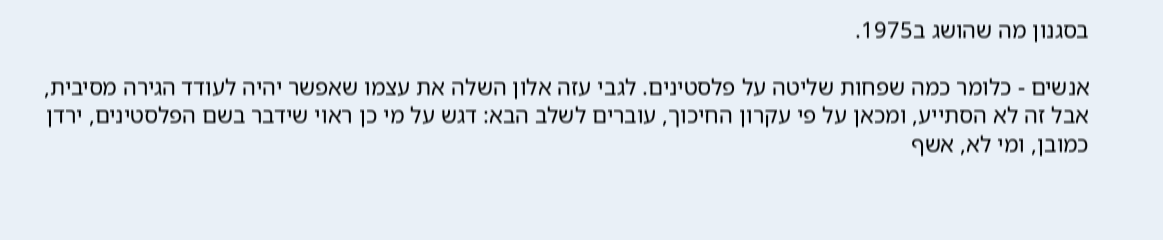בסגנון מה שהושג ב1975.

אנשים - כלומר כמה שפחות שליטה על פלסטינים. לגבי עזה אלון השלה את עצמו שאפשר יהיה לעודד הגירה מסיבית, אבל זה לא הסתייע, ומכאן על פי עקרון החיכוך, עוברים לשלב הבא: דגש על מי כן ראוי שידבר בשם הפלסטינים, ירדן כמובן, ומי לא, אשף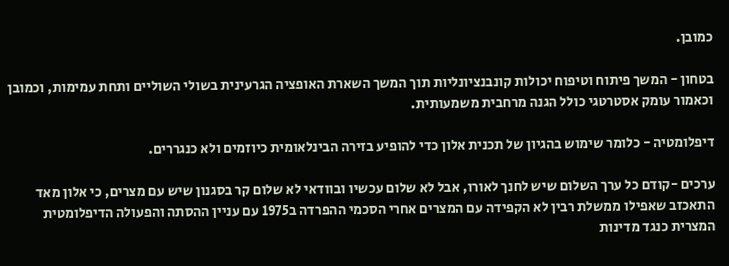כמובן.

בטחון - המשך פיתוח וטיפוח יכולות קונבנציונליות תוך המשך השארת האופציה הגרעינית בשולי השוליים ותחת עמימות, וכמובן וכאמור עומק אסטרטגי כולל הגנה מרחבית משמעותית.

דיפלומטיה - כלומר שימוש בהגיון של תכנית אלון כדי להופיע בזירה הבינלאומית כיוזמים ולא כנגררים.

ערכים -קודם כל ערך השלום שיש לחנך לאורו, אבל לא שלום עכשיו ובוודאי לא שלום קר בסגנון שיש עם מצרים, כי אלון מאד התאכזב שאפילו ממשלת רבין לא הקפידה עם המצרים אחרי הסכמי ההפרדה ב1975 עם עניין ההסתה והפעולה הדיפלומטית המצרית כנגד מדינות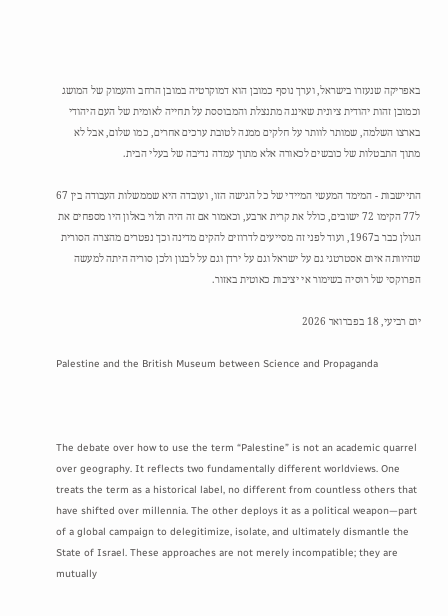באפריקה שנעזרו בישראל, וערך נוסף כמובן הוא דמוקרטיה במובן הרחב והעמוק של המושג וכמובן זהות יהודית ציונית שאיננה מתנצלת והמבוססת על תחייה לאומית של העם היהודי בארצו השלמה, שמותר לוותר על חלקים ממנה לטובת ערכים אחרים, כמו שלום, אבל לא מתוך התבטלות של כובשים לכאורה אלא מתוך עמדה נדיבה של בעלי הבית.

התיישבות - המימד המעשי המיידי של כל הגישה הזו, ועובדה היא שממשלות העבודה בין 67 ל77 הקימו 72 ישובים, כולל את קרית ארבע, וכאמור אם זה היה תלוי באלון היו מספחים את הגולן כבר ב1967, ועוד לפני זה מסייעים לדרוזים להקים מדינה וכך נפטרים מהצרה הסורית שהיוותה איום אסטרטגי גם על ישראל וגם על ירדן וגם על לבנון ולכן סוריה היתה למעשה הפרוקסי של רוסיה בשימור אי יציבות כאוטית באזור.

יום רביעי, 18 בפברואר 2026

Palestine and the British Museum between Science and Propaganda



The debate over how to use the term “Palestine” is not an academic quarrel over geography. It reflects two fundamentally different worldviews. One treats the term as a historical label, no different from countless others that have shifted over millennia. The other deploys it as a political weapon—part of a global campaign to delegitimize, isolate, and ultimately dismantle the State of Israel. These approaches are not merely incompatible; they are mutually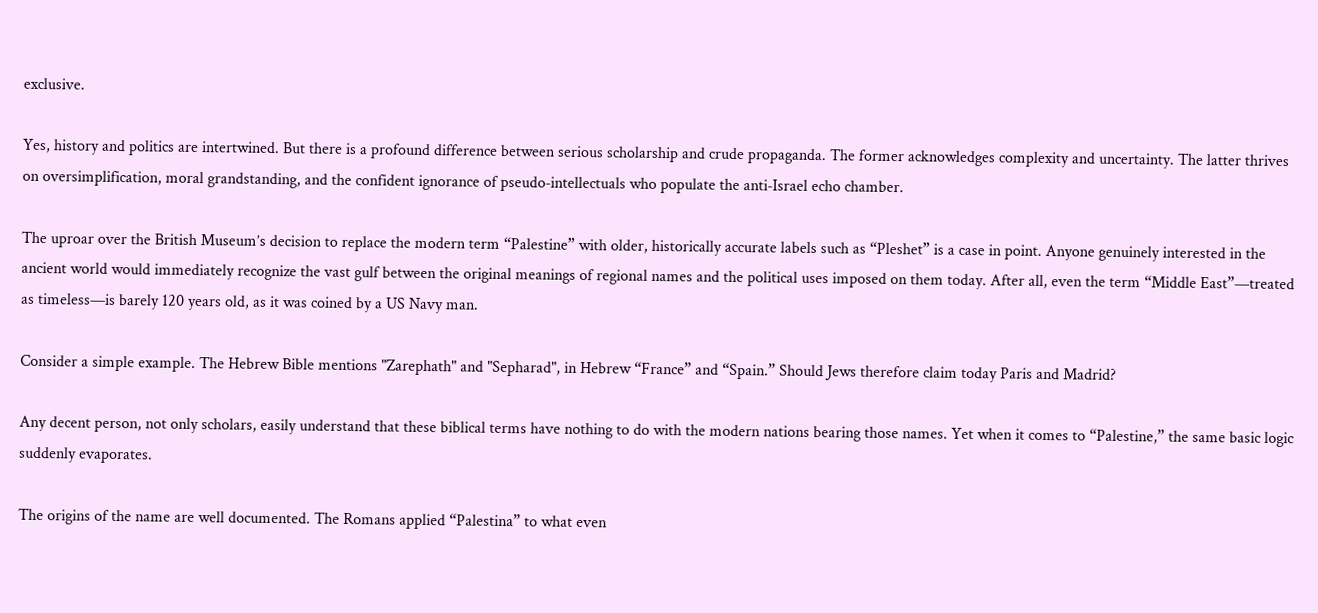exclusive.

Yes, history and politics are intertwined. But there is a profound difference between serious scholarship and crude propaganda. The former acknowledges complexity and uncertainty. The latter thrives on oversimplification, moral grandstanding, and the confident ignorance of pseudo‑intellectuals who populate the anti‑Israel echo chamber.

The uproar over the British Museum’s decision to replace the modern term “Palestine” with older, historically accurate labels such as “Pleshet” is a case in point. Anyone genuinely interested in the ancient world would immediately recognize the vast gulf between the original meanings of regional names and the political uses imposed on them today. After all, even the term “Middle East”—treated as timeless—is barely 120 years old, as it was coined by a US Navy man.

Consider a simple example. The Hebrew Bible mentions "Zarephath" and "Sepharad", in Hebrew “France” and “Spain.” Should Jews therefore claim today Paris and Madrid?

Any decent person, not only scholars, easily understand that these biblical terms have nothing to do with the modern nations bearing those names. Yet when it comes to “Palestine,” the same basic logic suddenly evaporates.

The origins of the name are well documented. The Romans applied “Palestina” to what even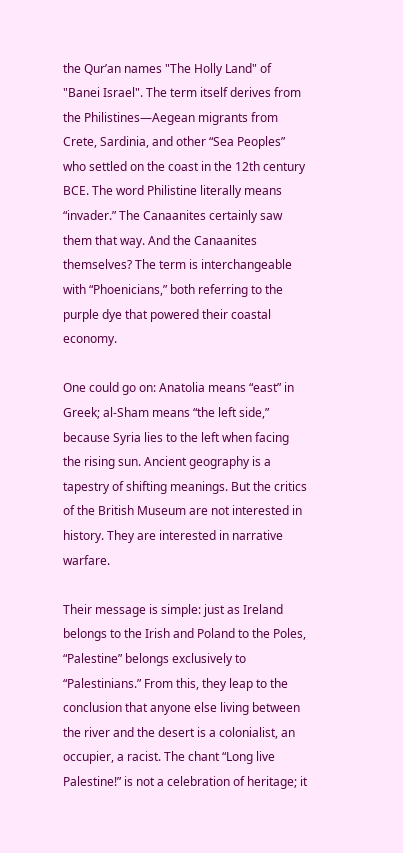the Qur’an names "The Holly Land" of "Banei Israel". The term itself derives from the Philistines—Aegean migrants from Crete, Sardinia, and other “Sea Peoples” who settled on the coast in the 12th century BCE. The word Philistine literally means “invader.” The Canaanites certainly saw them that way. And the Canaanites themselves? The term is interchangeable with “Phoenicians,” both referring to the purple dye that powered their coastal economy.

One could go on: Anatolia means “east” in Greek; al‑Sham means “the left side,” because Syria lies to the left when facing the rising sun. Ancient geography is a tapestry of shifting meanings. But the critics of the British Museum are not interested in history. They are interested in narrative warfare.

Their message is simple: just as Ireland belongs to the Irish and Poland to the Poles, “Palestine” belongs exclusively to “Palestinians.” From this, they leap to the conclusion that anyone else living between the river and the desert is a colonialist, an occupier, a racist. The chant “Long live Palestine!” is not a celebration of heritage; it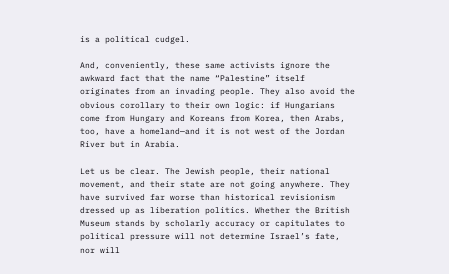is a political cudgel.

And, conveniently, these same activists ignore the awkward fact that the name “Palestine” itself originates from an invading people. They also avoid the obvious corollary to their own logic: if Hungarians come from Hungary and Koreans from Korea, then Arabs, too, have a homeland—and it is not west of the Jordan River but in Arabia.

Let us be clear. The Jewish people, their national movement, and their state are not going anywhere. They have survived far worse than historical revisionism dressed up as liberation politics. Whether the British Museum stands by scholarly accuracy or capitulates to political pressure will not determine Israel’s fate, nor will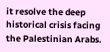it resolve the deep historical crisis facing the Palestinian Arabs.